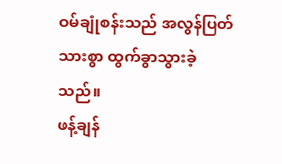ဝမ်ချုံစန်းသည် အလွန်ပြတ်သားစွာ ထွက်ခွာသွားခဲ့သည်။
ဖန့်ချန်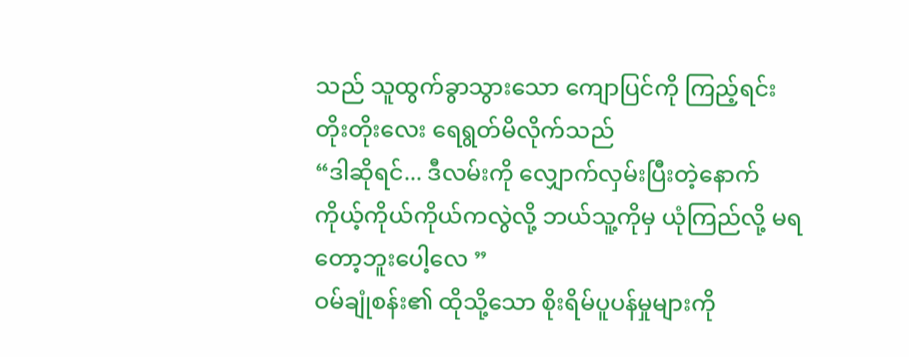သည် သူထွက်ခွာသွားသော ကျောပြင်ကို ကြည့်ရင်း တိုးတိုးလေး ရေရွတ်မိလိုက်သည်
“ဒါဆိုရင်... ဒီလမ်းကို လျှောက်လှမ်းပြီးတဲ့နောက် ကိုယ့်ကိုယ်ကိုယ်ကလွဲလို့ ဘယ်သူ့ကိုမှ ယုံကြည်လို့ မရတော့ဘူးပေါ့လေ ”
ဝမ်ချုံစန်း၏ ထိုသို့သော စိုးရိမ်ပူပန်မှုများကို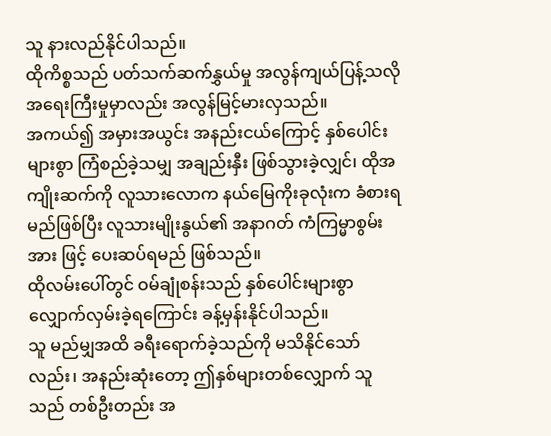သူ နားလည်နိုင်ပါသည်။
ထိုကိစ္စသည် ပတ်သက်ဆက်နွှယ်မှု အလွန်ကျယ်ပြန့်သလို အရေးကြီးမှုမှာလည်း အလွန်မြင့်မားလှသည်။
အကယ်၍ အမှားအယွင်း အနည်းငယ်ကြောင့် နှစ်ပေါင်းများစွာ ကြံစည်ခဲ့သမျှ အချည်းနှီး ဖြစ်သွားခဲ့လျှင်၊ ထိုအကျိုးဆက်ကို လူသားလောက နယ်မြေကိုးခုလုံးက ခံစားရမည်ဖြစ်ပြီး လူသားမျိုးနွယ်၏ အနာဂတ် ကံကြမ္မာစွမ်းအား ဖြင့် ပေးဆပ်ရမည် ဖြစ်သည်။
ထိုလမ်းပေါ်တွင် ဝမ်ချုံစန်းသည် နှစ်ပေါင်းများစွာ လျှောက်လှမ်းခဲ့ရကြောင်း ခန့်မှန်းနိုင်ပါသည်။
သူ မည်မျှအထိ ခရီးရောက်ခဲ့သည်ကို မသိနိုင်သော်လည်း၊ အနည်းဆုံးတော့ ဤနှစ်များတစ်လျှောက် သူသည် တစ်ဦးတည်း အ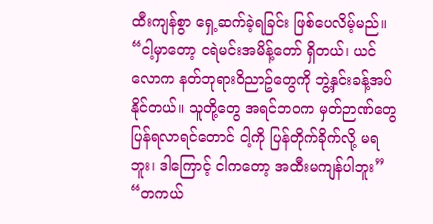ထီးကျန်စွာ ရှေ့ဆက်ခဲ့ရခြင်း ဖြစ်ပေလိမ့်မည်။
“ငါ့မှာတော့ ငရဲမင်းအမိန့်တော် ရှိတယ်၊ ယင်လောက နတ်ဘုရားဝိညာဥ်တွေကို ဘွဲ့နှင်းခန့်အပ်နိုင်တယ်။ သူတို့တွေ အရင်ဘဝက မှတ်ဉာဏ်တွေ ပြန်ရလာရင်တောင် ငါ့ကို ပြန်တိုက်ခိုက်လို့ မရဘူး၊ ဒါကြောင့် ငါကတော့ အထီးမကျန်ပါဘူး”
“တကယ်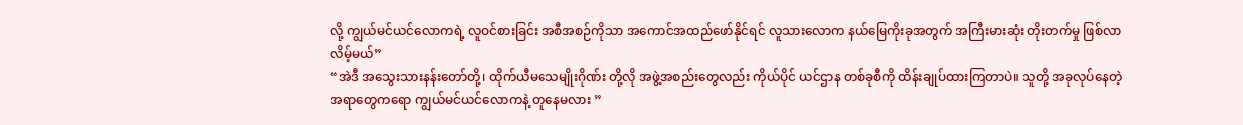လို့ ကျွယ်မင်ယင်လောကရဲ့ လူဝင်စားခြင်း အစီအစဉ်ကိုသာ အကောင်အထည်ဖော်နိုင်ရင် လူသားလောက နယ်မြေကိုးခုအတွက် အကြီးမားဆုံး တိုးတက်မှု ဖြစ်လာလိမ့်မယ်”
“အဲဒီ အသွေးသားနန်းတော်တို့၊ ထိုက်ယီမသေမျိုးဂိုဏ်း တို့လို အဖွဲ့အစည်းတွေလည်း ကိုယ်ပိုင် ယင်ဌာန တစ်ခုစီကို ထိန်းချုပ်ထားကြတာပဲ။ သူတို့ အခုလုပ်နေတဲ့ အရာတွေကရော ကျွယ်မင်ယင်လောကနဲ့ တူနေမလား ”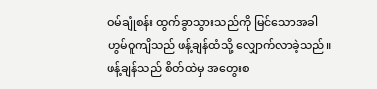ဝမ်ချုံစန်း ထွက်ခွာသွားသည်ကို မြင်သောအခါ ဟွမ်ဝူကျိသည် ဖန့်ချန်ထံသို့ လျှောက်လာခဲ့သည်။
ဖန့်ချန်သည် စိတ်ထဲမှ အတွေးစ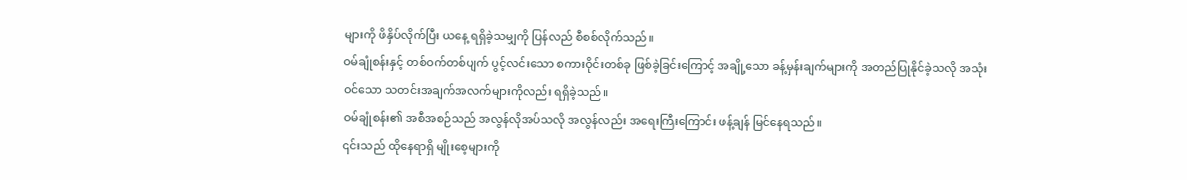များကို ဖိနှိပ်လိုက်ပြီး ယနေ့ ရရှိခဲ့သမျှကို ပြန်လည် စီစစ်လိုက်သည်။
ဝမ်ချုံစန်းနှင့် တစ်ဝက်တစ်ပျက် ပွင့်လင်းသော စကားဝိုင်းတစ်ခု ဖြစ်ခဲ့ခြင်းကြောင့် အချို့သော ခန့်မှန်းချက်များကို အတည်ပြုနိုင်ခဲ့သလို အသုံးဝင်သော သတင်းအချက်အလက်များကိုလည်း ရရှိခဲ့သည်။
ဝမ်ချုံစန်း၏ အစီအစဉ်သည် အလွန်လိုအပ်သလို အလွန်လည်း အရေးကြီးကြောင်း ဖန့်ချန် မြင်နေရသည်။
၎င်းသည် ထိုနေရာရှိ မျိုးစေ့များကို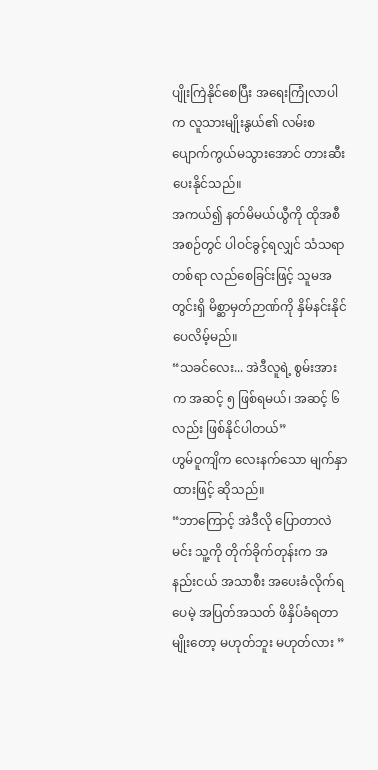ပျိုးကြဲနိုင်စေပြီး အရေးကြုံလာပါက လူသားမျိုးနွယ်၏ လမ်းစ ပျောက်ကွယ်မသွားအောင် တားဆီးပေးနိုင်သည်။
အကယ်၍ နတ်မိမယ်ယွီကို ထိုအစီအစဉ်တွင် ပါဝင်ခွင့်ရလျှင် သံသရာတစ်ရာ လည်စေခြင်းဖြင့် သူမအတွင်းရှိ မိစ္ဆာမှတ်ဉာဏ်ကို နှိမ်နင်းနိုင်ပေလိမ့်မည်။
“သခင်လေး... အဲဒီလူရဲ့ စွမ်းအားက အဆင့် ၅ ဖြစ်ရမယ်၊ အဆင့် ၆ လည်း ဖြစ်နိုင်ပါတယ်”
ဟွမ်ဝူကျိက လေးနက်သော မျက်နှာထားဖြင့် ဆိုသည်။
“ဘာကြောင့် အဲဒီလို ပြောတာလဲ မင်း သူ့ကို တိုက်ခိုက်တုန်းက အနည်းငယ် အသာစီး အပေးခံလိုက်ရပေမဲ့ အပြတ်အသတ် ဖိနှိပ်ခံရတာမျိုးတော့ မဟုတ်ဘူး မဟုတ်လား ”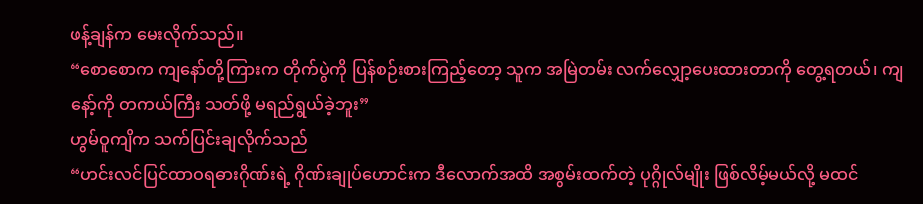ဖန့်ချန်က မေးလိုက်သည်။
“စောစောက ကျနော်တို့ကြားက တိုက်ပွဲကို ပြန်စဉ်းစားကြည့်တော့ သူက အမြဲတမ်း လက်လျှော့ပေးထားတာကို တွေ့ရတယ်၊ ကျနော့်ကို တကယ်ကြီး သတ်ဖို့ မရည်ရွယ်ခဲ့ဘူး”
ဟွမ်ဝူကျိက သက်ပြင်းချလိုက်သည်
“ဟင်းလင်ပြင်ထာဝရဓားဂိုဏ်းရဲ့ ဂိုဏ်းချုပ်ဟောင်းက ဒီလောက်အထိ အစွမ်းထက်တဲ့ ပုဂ္ဂိုလ်မျိုး ဖြစ်လိမ့်မယ်လို့ မထင်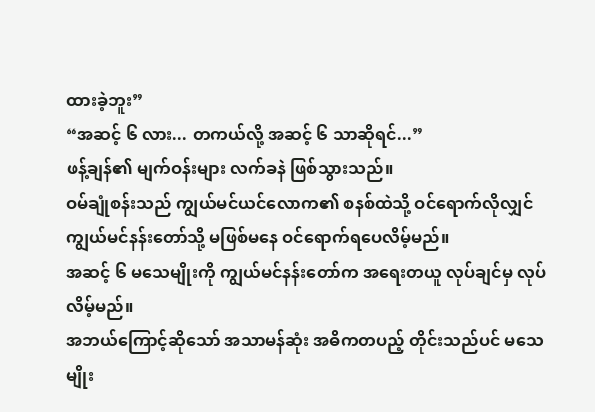ထားခဲ့ဘူး”
“အဆင့် ၆ လား... တကယ်လို့ အဆင့် ၆ သာဆိုရင်...”
ဖန့်ချန်၏ မျက်ဝန်းများ လက်ခနဲ ဖြစ်သွားသည်။
ဝမ်ချုံစန်းသည် ကျွယ်မင်ယင်လောက၏ စနစ်ထဲသို့ ဝင်ရောက်လိုလျှင် ကျွယ်မင်နန်းတော်သို့ မဖြစ်မနေ ဝင်ရောက်ရပေလိမ့်မည်။
အဆင့် ၆ မသေမျိုးကို ကျွယ်မင်နန်းတော်က အရေးတယူ လုပ်ချင်မှ လုပ်လိမ့်မည်။
အဘယ်ကြောင့်ဆိုသော် အသာမန်ဆုံး အဓိကတပည့် တိုင်းသည်ပင် မသေမျိုး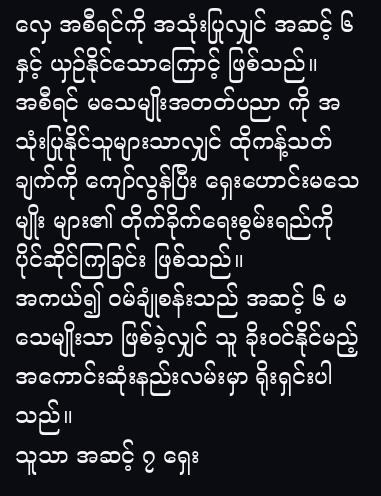လှေ အစီရင်ကို အသုံးပြုလျှင် အဆင့် ၆ နှင့် ယှဉ်နိုင်သောကြောင့် ဖြစ်သည်။
အစီရင် မသေမျိုးအတတ်ပညာ ကို အသုံးပြုနိုင်သူများသာလျှင် ထိုကန့်သတ်ချက်ကို ကျော်လွန်ပြီး ရှေးဟောင်းမသေမျိုး များ၏ တိုက်ခိုက်ရေးစွမ်းရည်ကို ပိုင်ဆိုင်ကြခြင်း ဖြစ်သည်။
အကယ်၍ ဝမ်ချုံစန်းသည် အဆင့် ၆ မသေမျိုးသာ ဖြစ်ခဲ့လျှင် သူ ခိုးဝင်နိုင်မည့် အကောင်းဆုံးနည်းလမ်းမှာ ရိုးရှင်းပါသည်။
သူသာ အဆင့် ၇ ရှေး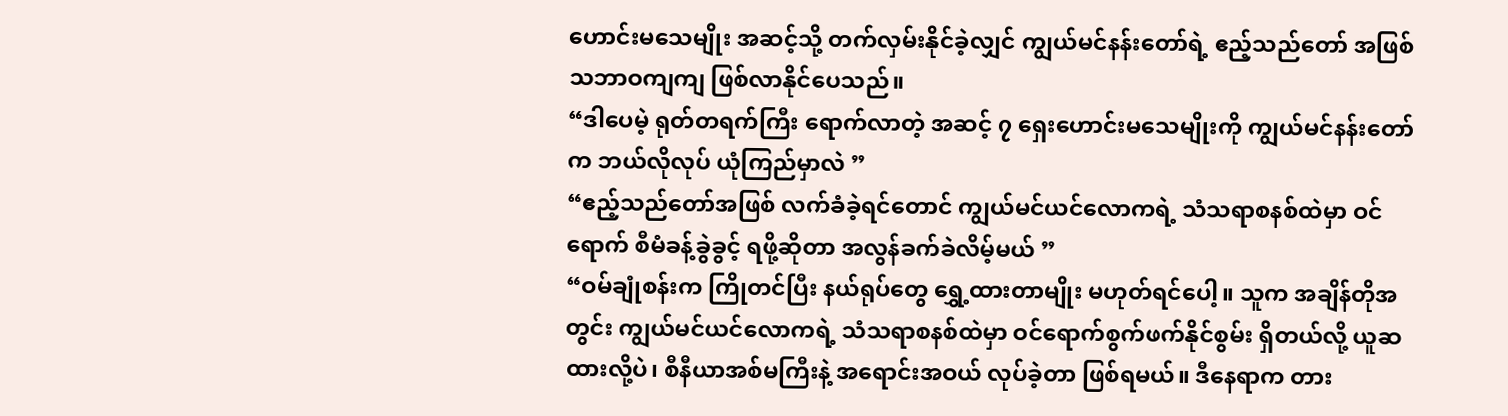ဟောင်းမသေမျိုး အဆင့်သို့ တက်လှမ်းနိုင်ခဲ့လျှင် ကျွယ်မင်နန်းတော်ရဲ့ ဧည့်သည်တော် အဖြစ် သဘာဝကျကျ ဖြစ်လာနိုင်ပေသည်။
“ဒါပေမဲ့ ရုတ်တရက်ကြီး ရောက်လာတဲ့ အဆင့် ၇ ရှေးဟောင်းမသေမျိုးကို ကျွယ်မင်နန်းတော်က ဘယ်လိုလုပ် ယုံကြည်မှာလဲ ”
“ဧည့်သည်တော်အဖြစ် လက်ခံခဲ့ရင်တောင် ကျွယ်မင်ယင်လောကရဲ့ သံသရာစနစ်ထဲမှာ ဝင်ရောက် စီမံခန့်ခွဲခွင့် ရဖို့ဆိုတာ အလွန်ခက်ခဲလိမ့်မယ် ”
“ဝမ်ချုံစန်းက ကြိုတင်ပြီး နယ်ရုပ်တွေ ရွှေ့ထားတာမျိုး မဟုတ်ရင်ပေါ့။ သူက အချိန်တိုအတွင်း ကျွယ်မင်ယင်လောကရဲ့ သံသရာစနစ်ထဲမှာ ဝင်ရောက်စွက်ဖက်နိုင်စွမ်း ရှိတယ်လို့ ယူဆထားလို့ပဲ၊ စီနီယာအစ်မကြီးနဲ့ အရောင်းအဝယ် လုပ်ခဲ့တာ ဖြစ်ရမယ်။ ဒီနေရာက တား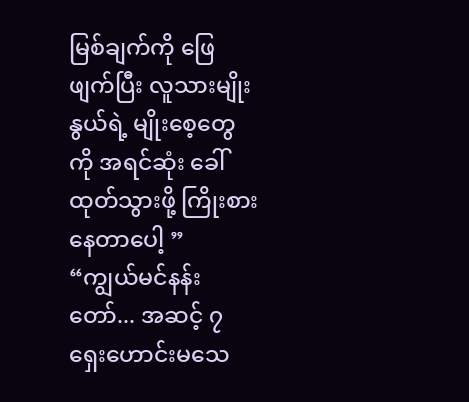မြစ်ချက်ကို ဖြေဖျက်ပြီး လူသားမျိုးနွယ်ရဲ့ မျိုးစေ့တွေကို အရင်ဆုံး ခေါ်ထုတ်သွားဖို့ ကြိုးစားနေတာပေါ့ ”
“ကျွယ်မင်နန်းတော်... အဆင့် ၇ ရှေးဟောင်းမသေ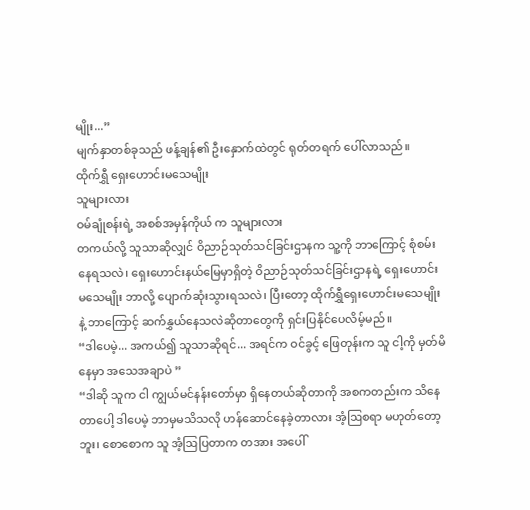မျိုး...”
မျက်နှာတစ်ခုသည် ဖန့်ချန်၏ ဦးနှောက်ထဲတွင် ရုတ်တရက် ပေါ်လာသည်။
ထိုက်ရွှီ ရှေးဟောင်းမသေမျိုး
သူများလား
ဝမ်ချုံစန်းရဲ့ အစစ်အမှန်ကိုယ် က သူများလား
တကယ်လို့ သူသာဆိုလျှင် ဝိညာဉ်သုတ်သင်ခြင်းဌာနက သူ့ကို ဘာကြောင့် စုံစမ်းနေရသလဲ၊ ရှေးဟောင်းနယ်မြေမှာရှိတဲ့ ဝိညာဉ်သုတ်သင်ခြင်းဌာနရဲ့ ရှေးဟောင်းမသေမျိုး ဘာလို့ ပျောက်ဆုံးသွားရသလဲ၊ ပြီးတော့ ထိုက်ရွှီရှေးဟောင်းမသေမျိုးနဲ့ ဘာကြောင့် ဆက်နွှယ်နေသလဲဆိုတာတွေကို ရှင်းပြနိုင်ပေလိမ့်မည်။
“ဒါပေမဲ့... အကယ်၍ သူသာဆိုရင်... အရင်က ဝင်ခွင့် ဖြေတုန်းက သူ ငါ့ကို မှတ်မိနေမှာ အသေအချာပဲ ”
“ဒါဆို သူက ငါ ကျွယ်မင်နန်းတော်မှာ ရှိနေတယ်ဆိုတာကို အစကတည်းက သိနေတာပေါ့ ဒါပေမဲ့ ဘာမှမသိသလို ဟန်ဆောင်နေခဲ့တာလား အံ့ဩစရာ မဟုတ်တော့ဘူး၊ စောစောက သူ အံ့ဩပြတာက တအား အပေါ်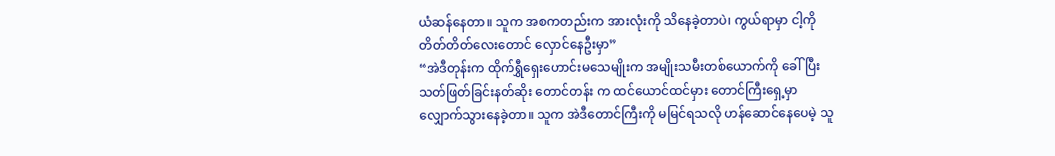ယံဆန်နေတာ။ သူက အစကတည်းက အားလုံးကို သိနေခဲ့တာပဲ၊ ကွယ်ရာမှာ ငါ့ကို တိတ်တိတ်လေးတောင် လှောင်နေဦးမှာ”
“အဲဒီတုန်းက ထိုက်ရွှီရှေးဟောင်းမသေမျိုးက အမျိုးသမီးတစ်ယောက်ကို ခေါ်ပြီး သတ်ဖြတ်ခြင်းနတ်ဆိုး တောင်တန်း က ထင်ယောင်ထင်မှား တောင်ကြီးရှေ့မှာ လျှောက်သွားနေခဲ့တာ။ သူက အဲဒီတောင်ကြီးကို မမြင်ရသလို ဟန်ဆောင်နေပေမဲ့ သူ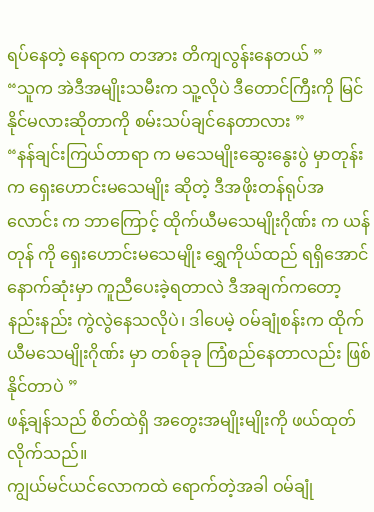ရပ်နေတဲ့ နေရာက တအား တိကျလွန်းနေတယ် ”
“သူက အဲဒီအမျိုးသမီးက သူ့လိုပဲ ဒီတောင်ကြီးကို မြင်နိုင်မလားဆိုတာကို စမ်းသပ်ချင်နေတာလား ”
“နန်ချင်းကြယ်တာရာ က မသေမျိုးဆွေးနွေးပွဲ မှာတုန်းက ရှေးဟောင်းမသေမျိုး ဆိုတဲ့ ဒီအဖိုးတန်ရုပ်အလောင်း က ဘာကြောင့် ထိုက်ယီမသေမျိုးဂိုဏ်း က ယန်တုန် ကို ရှေးဟောင်းမသေမျိုး ရွှေကိုယ်ထည် ရရှိအောင် နောက်ဆုံးမှာ ကူညီပေးခဲ့ရတာလဲ ဒီအချက်ကတော့ နည်းနည်း ကွဲလွဲနေသလိုပဲ၊ ဒါပေမဲ့ ဝမ်ချုံစန်းက ထိုက်ယီမသေမျိုးဂိုဏ်း မှာ တစ်ခုခု ကြံစည်နေတာလည်း ဖြစ်နိုင်တာပဲ ”
ဖန့်ချန်သည် စိတ်ထဲရှိ အတွေးအမျိုးမျိုးကို ဖယ်ထုတ်လိုက်သည်။
ကျွယ်မင်ယင်လောကထဲ ရောက်တဲ့အခါ ဝမ်ချုံ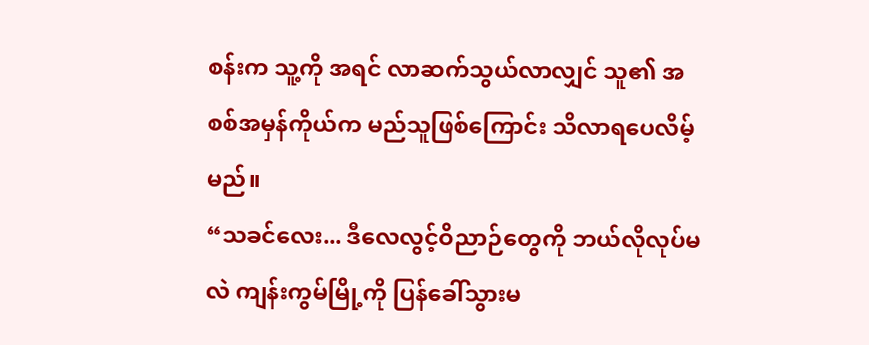စန်းက သူ့ကို အရင် လာဆက်သွယ်လာလျှင် သူ၏ အစစ်အမှန်ကိုယ်က မည်သူဖြစ်ကြောင်း သိလာရပေလိမ့်မည်။
“သခင်လေး... ဒီလေလွင့်ဝိညာဉ်တွေကို ဘယ်လိုလုပ်မလဲ ကျန်းကွမ်မြို့ကို ပြန်ခေါ်သွားမ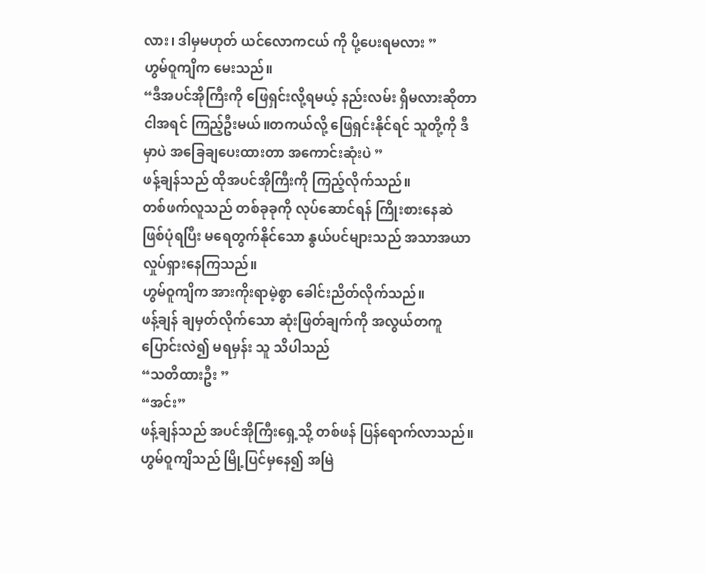လား၊ ဒါမှမဟုတ် ယင်လောကငယ် ကို ပို့ပေးရမလား ”
ဟွမ်ဝူကျိက မေးသည်။
“ဒီအပင်အိုကြီးကို ဖြေရှင်းလို့ရမယ့် နည်းလမ်း ရှိမလားဆိုတာ ငါအရင် ကြည့်ဦးမယ်။တကယ်လို့ ဖြေရှင်းနိုင်ရင် သူတို့ကို ဒီမှာပဲ အခြေချပေးထားတာ အကောင်းဆုံးပဲ ”
ဖန့်ချန်သည် ထိုအပင်အိုကြီးကို ကြည့်လိုက်သည်။
တစ်ဖက်လူသည် တစ်ခုခုကို လုပ်ဆောင်ရန် ကြိုးစားနေဆဲ ဖြစ်ပုံရပြီး မရေတွက်နိုင်သော နွယ်ပင်များသည် အသာအယာ လှုပ်ရှားနေကြသည်။
ဟွမ်ဝူကျိက အားကိုးရာမဲ့စွာ ခေါင်းညိတ်လိုက်သည်။
ဖန့်ချန် ချမှတ်လိုက်သော ဆုံးဖြတ်ချက်ကို အလွယ်တကူ ပြောင်းလဲ၍ မရမှန်း သူ သိပါသည်
“သတိထားဦး ”
“အင်း”
ဖန့်ချန်သည် အပင်အိုကြီးရှေ့သို့ တစ်ဖန် ပြန်ရောက်လာသည်။
ဟွမ်ဝူကျိသည် မြို့ပြင်မှနေ၍ အမြဲ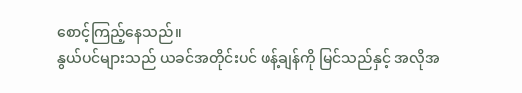စောင့်ကြည့်နေသည်။
နွယ်ပင်များသည် ယခင်အတိုင်းပင် ဖန့်ချန်ကို မြင်သည်နှင့် အလိုအ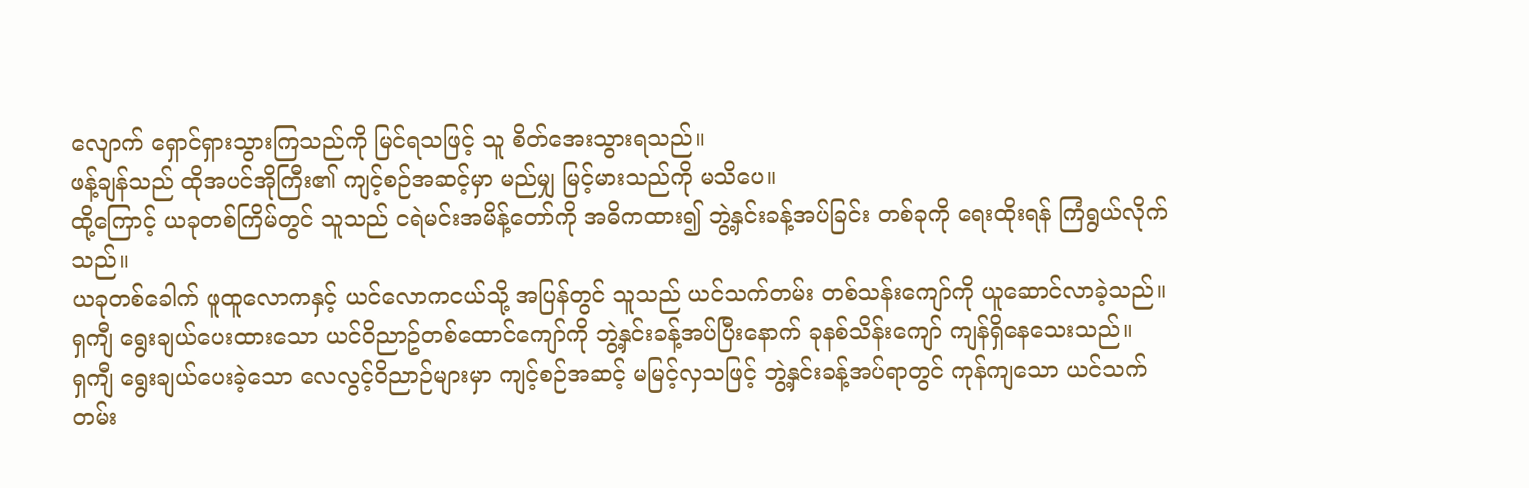လျောက် ရှောင်ရှားသွားကြသည်ကို မြင်ရသဖြင့် သူ စိတ်အေးသွားရသည်။
ဖန့်ချန်သည် ထိုအပင်အိုကြီး၏ ကျင့်စဉ်အဆင့်မှာ မည်မျှ မြင့်မားသည်ကို မသိပေ။
ထို့ကြောင့် ယခုတစ်ကြိမ်တွင် သူသည် ငရဲမင်းအမိန့်တော်ကို အဓိကထား၍ ဘွဲ့နှင်းခန့်အပ်ခြင်း တစ်ခုကို ရေးထိုးရန် ကြံရွယ်လိုက်သည်။
ယခုတစ်ခေါက် ဖူထူလောကနှင့် ယင်လောကငယ်သို့ အပြန်တွင် သူသည် ယင်သက်တမ်း တစ်သန်းကျော်ကို ယူဆောင်လာခဲ့သည်။
ရှကျီ ရွေးချယ်ပေးထားသော ယင်ဝိညာဥ်တစ်ထောင်ကျော်ကို ဘွဲ့နှင်းခန့်အပ်ပြီးနောက် ခုနစ်သိန်းကျော် ကျန်ရှိနေသေးသည်။
ရှကျီ ရွေးချယ်ပေးခဲ့သော လေလွင့်ဝိညာဉ်များမှာ ကျင့်စဉ်အဆင့် မမြင့်လှသဖြင့် ဘွဲ့နှင်းခန့်အပ်ရာတွင် ကုန်ကျသော ယင်သက်တမ်း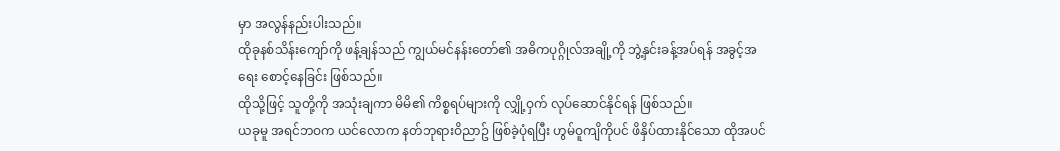မှာ အလွန်နည်းပါးသည်။
ထိုခုနစ်သိန်းကျော်ကို ဖန့်ချန်သည် ကျွယ်မင်နန်းတော်၏ အဓိကပုဂ္ဂိုလ်အချို့ကို ဘွဲ့နှင်းခန့်အပ်ရန် အခွင့်အရေး စောင့်နေခြင်း ဖြစ်သည်။
ထိုသို့ဖြင့် သူတို့ကို အသုံးချကာ မိမိ၏ ကိစ္စရပ်များကို လျှို့ဝှက် လုပ်ဆောင်နိုင်ရန် ဖြစ်သည်။
ယခုမူ အရင်ဘဝက ယင်လောက နတ်ဘုရားဝိညာဥ် ဖြစ်ခဲ့ပုံရပြီး ဟွမ်ဝူကျိကိုပင် ဖိနှိပ်ထားနိုင်သော ထိုအပင်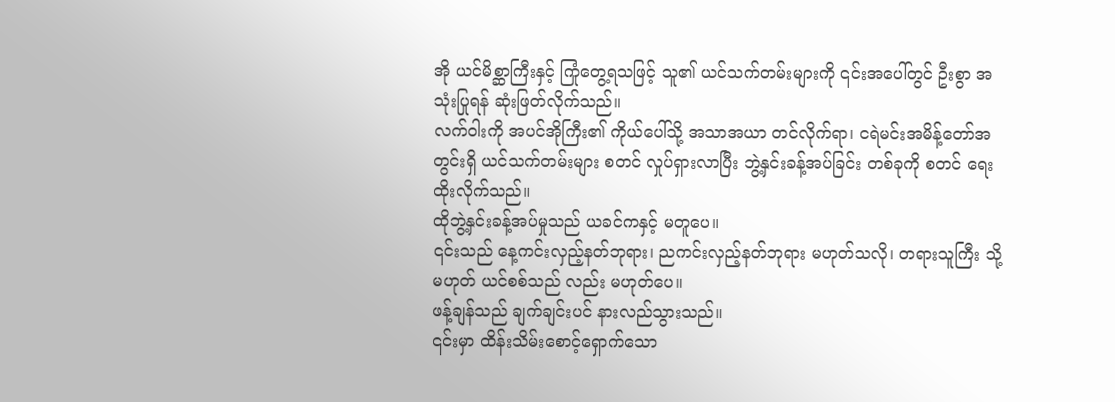အို ယင်မိစ္ဆာကြီးနှင့် ကြုံတွေ့ရသဖြင့် သူ၏ ယင်သက်တမ်းများကို ၎င်းအပေါ်တွင် ဦးစွာ အသုံးပြုရန် ဆုံးဖြတ်လိုက်သည်။
လက်ဝါးကို အပင်အိုကြီး၏ ကိုယ်ပေါ်သို့ အသာအယာ တင်လိုက်ရာ၊ ငရဲမင်းအမိန့်တော်အတွင်းရှိ ယင်သက်တမ်းများ စတင် လှုပ်ရှားလာပြီး ဘွဲ့နှင်းခန့်အပ်ခြင်း တစ်ခုကို စတင် ရေးထိုးလိုက်သည်။
ထိုဘွဲ့နှင်းခန့်အပ်မှုသည် ယခင်ကနှင့် မတူပေ။
၎င်းသည် နေ့ကင်းလှည့်နတ်ဘုရား၊ ညကင်းလှည့်နတ်ဘုရား မဟုတ်သလို၊ တရားသူကြီး သို့မဟုတ် ယင်စစ်သည် လည်း မဟုတ်ပေ။
ဖန့်ချန်သည် ချက်ချင်းပင် နားလည်သွားသည်။
၎င်းမှာ ထိန်းသိမ်းစောင့်ရှောက်သော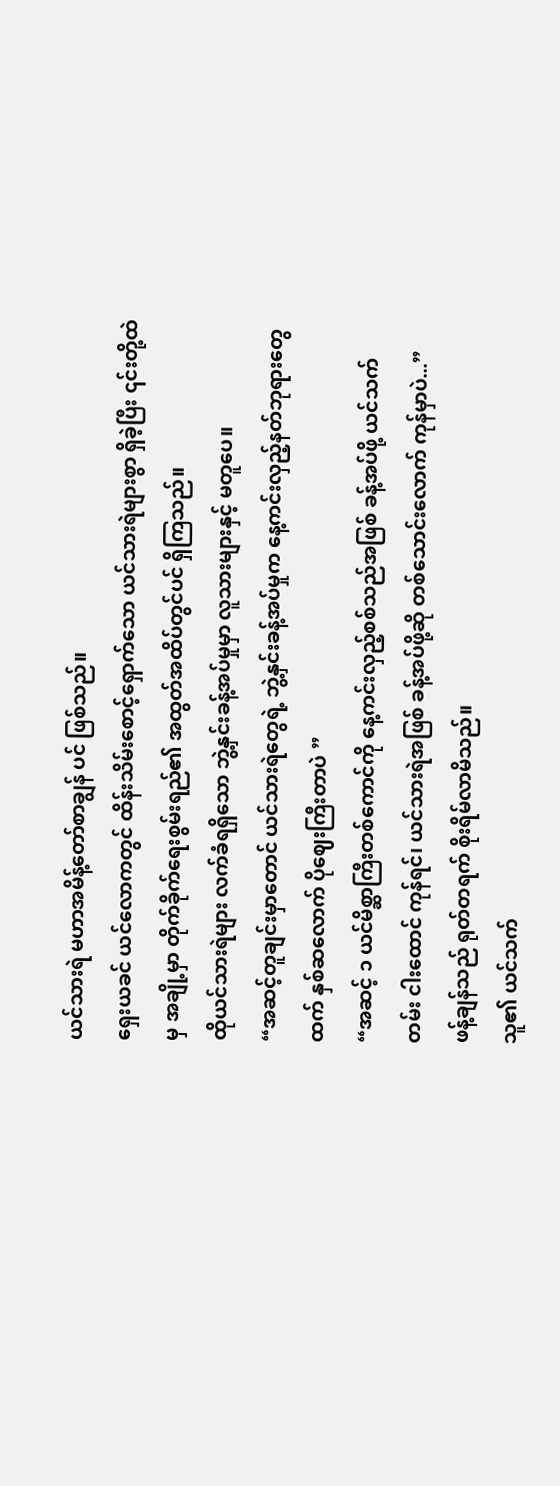ယင်သားရဲ မဟာအမိန့်တော်စာချွန် ပင် ဖြစ်သည်။
ရှေးယခင် ယင်လောကတွင် ထိန်းသိမ်းစောင့်ရှောက်သော ယင်သားရဲများစွာ ရှိခဲ့ပြီး ၎င်းတို့ထဲမှ အချို့မှာ တိုက်ခိုက်ရေးစွမ်းရည်၏ အထွတ်အထိပ်တွင်ပင် ရှိကြသည်။
ထိုယင်သားရဲများ လက်ခံရရှိသော ဘွဲ့နှင်းခန့်အပ်မှုမှာ လူသားများနှင့် မတူပေ။
“အဆင့်တူချင်းမှာတောင် ယင်သားရဲတွေရဲ့ ဘွဲ့နှင်းခန့်အပ်မှုက နေ့ကင်းလှည့်နတ်ဘုရားတွေထက် နှစ်ဆလောက် ပိုဈေးကြီးတာပဲ ”
“အဆင့် ၁ ယင်မိစ္ဆာကြီးတစ်ကောင်ကို နေ့ကင်းလှည့်စစ်သည်အဖြစ် ခန့်အပ်ဖို့ ယင်သက်တမ်း ငါးထောင် ကုန်ရင်၊ ယင်သားရဲအဖြစ် ခန့်အပ်ဖို့ဆို တစ်သောင်းလောက် ကုန်မှာပဲ...”
ဖန့်ချန်သည် ရုတ်တရက် စိုးရိမ်လာမိသည်။
သူ၏ ယင်သက်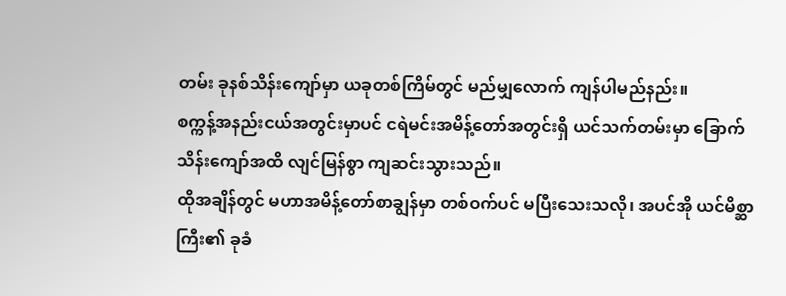တမ်း ခုနစ်သိန်းကျော်မှာ ယခုတစ်ကြိမ်တွင် မည်မျှလောက် ကျန်ပါမည်နည်း။
စက္ကန့်အနည်းငယ်အတွင်းမှာပင် ငရဲမင်းအမိန့်တော်အတွင်းရှိ ယင်သက်တမ်းမှာ ခြောက်သိန်းကျော်အထိ လျင်မြန်စွာ ကျဆင်းသွားသည်။
ထိုအချိန်တွင် မဟာအမိန့်တော်စာချွန်မှာ တစ်ဝက်ပင် မပြီးသေးသလို၊ အပင်အို ယင်မိစ္ဆာကြီး၏ ခုခံ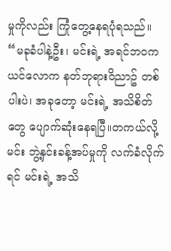မှုကိုလည်း ကြုံတွေ့နေရပုံရသည်။
“မခုခံပါနဲ့ဦး၊ မင်းရဲ့ အရင်ဘဝက ယင်လောက နတ်ဘုရားဝိညာဥ် တစ်ပါးပဲ၊ အခုတော့ မင်းရဲ့ အသိစိတ်တွေ ပျောက်ဆုံးနေရပြီ။တကယ်လို့ မင်း ဘွဲ့နှင်းခန့်အပ်မှုကို လက်ခံလိုက်ရင် မင်းရဲ့ အသိ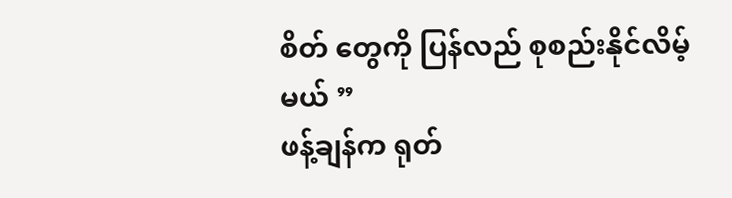စိတ် တွေကို ပြန်လည် စုစည်းနိုင်လိမ့်မယ် ”
ဖန့်ချန်က ရုတ်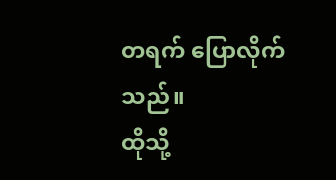တရက် ပြောလိုက်သည်။
ထိုသို့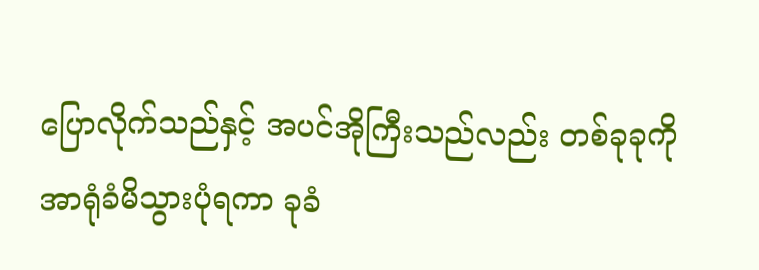ပြောလိုက်သည်နှင့် အပင်အိုကြီးသည်လည်း တစ်ခုခုကို အာရုံခံမိသွားပုံရကာ ခုခံ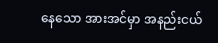နေသော အားအင်မှာ အနည်းငယ်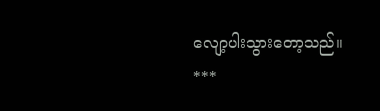လျော့ပါးသွားတော့သည်။
***